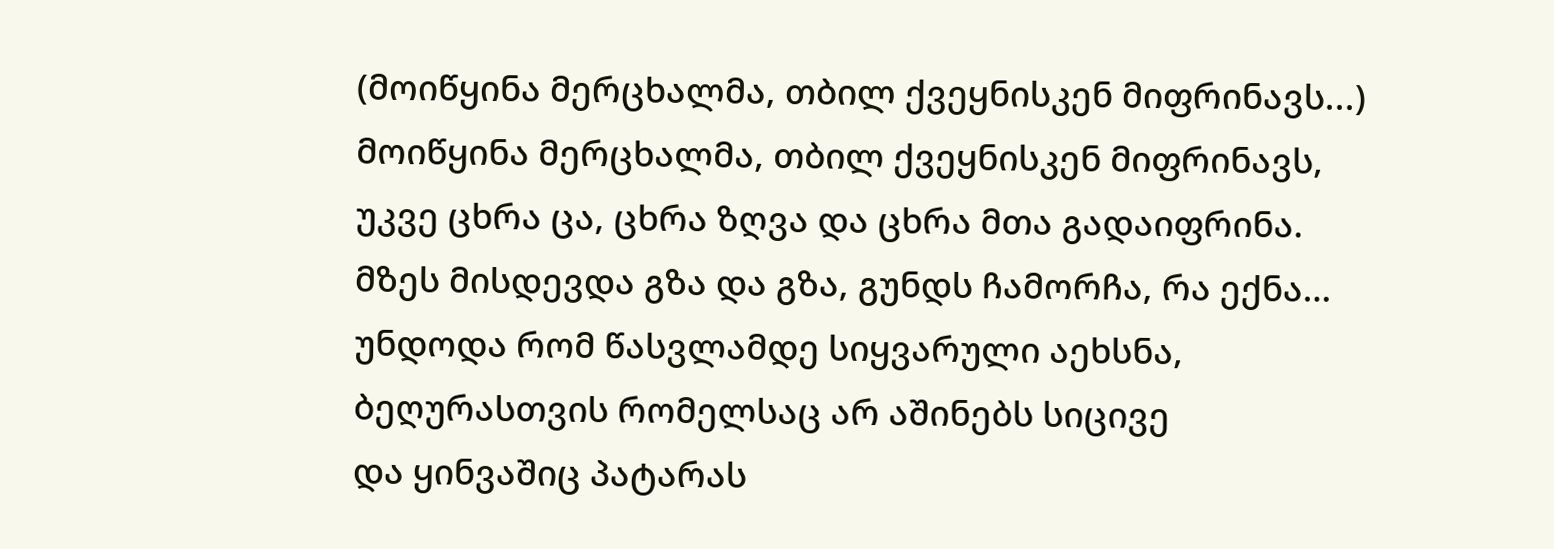(მოიწყინა მერცხალმა, თბილ ქვეყნისკენ მიფრინავს...)
მოიწყინა მერცხალმა, თბილ ქვეყნისკენ მიფრინავს,
უკვე ცხრა ცა, ცხრა ზღვა და ცხრა მთა გადაიფრინა.
მზეს მისდევდა გზა და გზა, გუნდს ჩამორჩა, რა ექნა…
უნდოდა რომ წასვლამდე სიყვარული აეხსნა,
ბეღურასთვის რომელსაც არ აშინებს სიცივე
და ყინვაშიც პატარას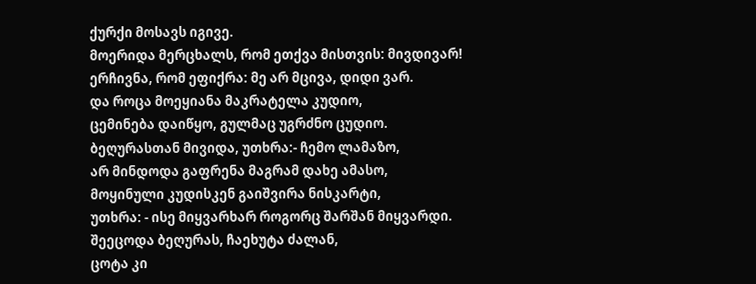ქურქი მოსავს იგივე.
მოერიდა მერცხალს, რომ ეთქვა მისთვის: მივდივარ!
ერჩივნა, რომ ეფიქრა: მე არ მცივა, დიდი ვარ.
და როცა მოეყიანა მაკრატელა კუდიო,
ცემინება დაიწყო, გულმაც უგრძნო ცუდიო.
ბეღურასთან მივიდა, უთხრა:- ჩემო ლამაზო,
არ მინდოდა გაფრენა მაგრამ დახე ამასო,
მოყინული კუდისკენ გაიშვირა ნისკარტი,
უთხრა: - ისე მიყვარხარ როგორც შარშან მიყვარდი.
შეეცოდა ბეღურას, ჩაეხუტა ძალან,
ცოტა კი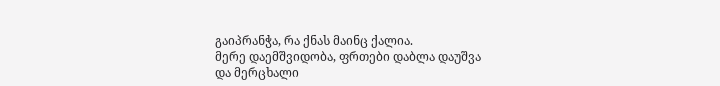გაიპრანჭა, რა ქნას მაინც ქალია.
მერე დაემშვიდობა, ფრთები დაბლა დაუშვა
და მერცხალი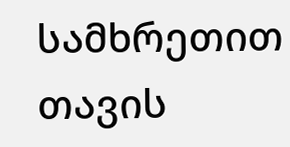სამხრეთით თავის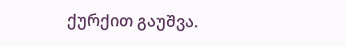ქურქით გაუშვა.